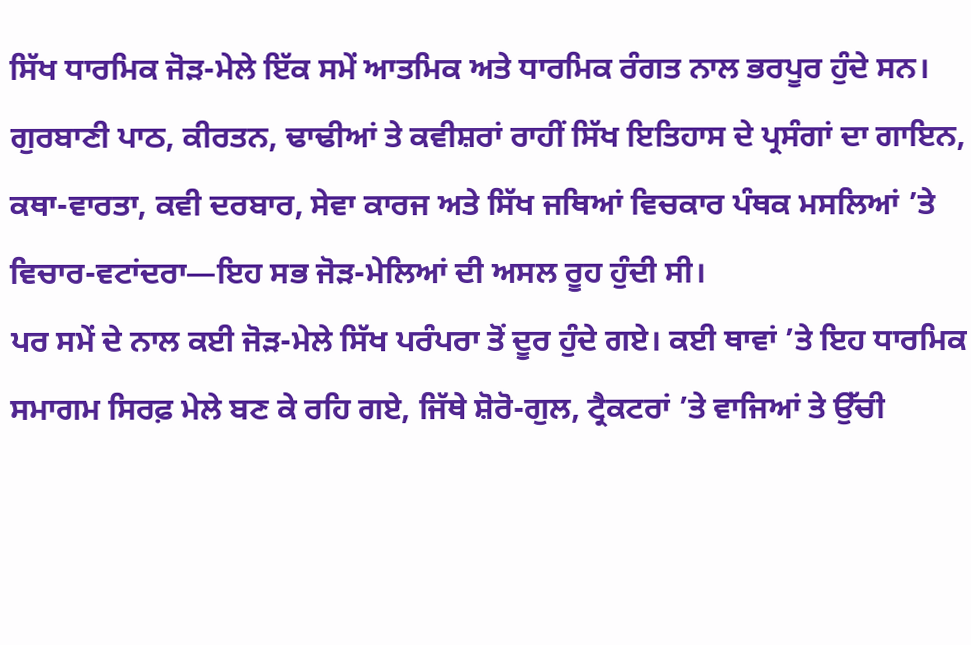ਸਿੱਖ ਧਾਰਮਿਕ ਜੋੜ-ਮੇਲੇ ਇੱਕ ਸਮੇਂ ਆਤਮਿਕ ਅਤੇ ਧਾਰਮਿਕ ਰੰਗਤ ਨਾਲ ਭਰਪੂਰ ਹੁੰਦੇ ਸਨ। ਗੁਰਬਾਣੀ ਪਾਠ, ਕੀਰਤਨ, ਢਾਢੀਆਂ ਤੇ ਕਵੀਸ਼ਰਾਂ ਰਾਹੀਂ ਸਿੱਖ ਇਤਿਹਾਸ ਦੇ ਪ੍ਰਸੰਗਾਂ ਦਾ ਗਾਇਨ, ਕਥਾ-ਵਾਰਤਾ, ਕਵੀ ਦਰਬਾਰ, ਸੇਵਾ ਕਾਰਜ ਅਤੇ ਸਿੱਖ ਜਥਿਆਂ ਵਿਚਕਾਰ ਪੰਥਕ ਮਸਲਿਆਂ ’ਤੇ ਵਿਚਾਰ-ਵਟਾਂਦਰਾ—ਇਹ ਸਭ ਜੋੜ-ਮੇਲਿਆਂ ਦੀ ਅਸਲ ਰੂਹ ਹੁੰਦੀ ਸੀ।
ਪਰ ਸਮੇਂ ਦੇ ਨਾਲ ਕਈ ਜੋੜ-ਮੇਲੇ ਸਿੱਖ ਪਰੰਪਰਾ ਤੋਂ ਦੂਰ ਹੁੰਦੇ ਗਏ। ਕਈ ਥਾਵਾਂ ’ਤੇ ਇਹ ਧਾਰਮਿਕ ਸਮਾਗਮ ਸਿਰਫ਼ ਮੇਲੇ ਬਣ ਕੇ ਰਹਿ ਗਏ, ਜਿੱਥੇ ਸ਼ੋਰੋ-ਗੁਲ, ਟ੍ਰੈਕਟਰਾਂ ’ਤੇ ਵਾਜਿਆਂ ਤੇ ਉੱਚੀ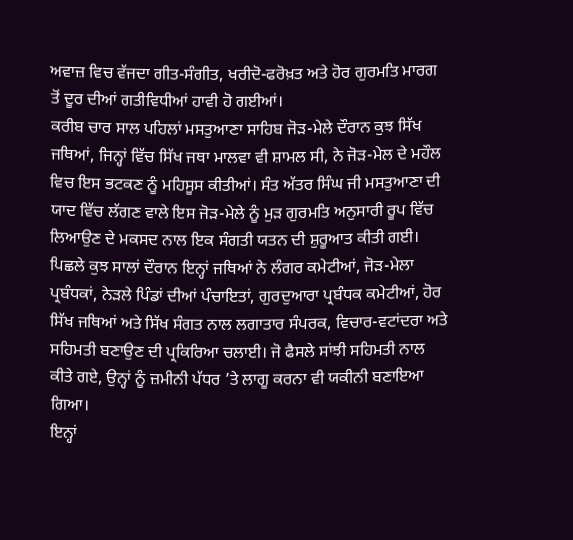ਅਵਾਜ਼ ਵਿਚ ਵੱਜਦਾ ਗੀਤ-ਸੰਗੀਤ, ਖਰੀਦੋ-ਫਰੋਖ਼ਤ ਅਤੇ ਹੋਰ ਗੁਰਮਤਿ ਮਾਰਗ ਤੋਂ ਦੂਰ ਦੀਆਂ ਗਤੀਵਿਧੀਆਂ ਹਾਵੀ ਹੋ ਗਈਆਂ।
ਕਰੀਬ ਚਾਰ ਸਾਲ ਪਹਿਲਾਂ ਮਸਤੁਆਣਾ ਸਾਹਿਬ ਜੋੜ-ਮੇਲੇ ਦੌਰਾਨ ਕੁਝ ਸਿੱਖ ਜਥਿਆਂ, ਜਿਨ੍ਹਾਂ ਵਿੱਚ ਸਿੱਖ ਜਥਾ ਮਾਲਵਾ ਵੀ ਸ਼ਾਮਲ ਸੀ, ਨੇ ਜੋੜ-ਮੇਲ ਦੇ ਮਹੌਲ ਵਿਚ ਇਸ ਭਟਕਣ ਨੂੰ ਮਹਿਸੂਸ ਕੀਤੀਆਂ। ਸੰਤ ਅੱਤਰ ਸਿੰਘ ਜੀ ਮਸਤੁਆਣਾ ਦੀ ਯਾਦ ਵਿੱਚ ਲੱਗਣ ਵਾਲੇ ਇਸ ਜੋੜ-ਮੇਲੇ ਨੂੰ ਮੁੜ ਗੁਰਮਤਿ ਅਨੁਸਾਰੀ ਰੂਪ ਵਿੱਚ ਲਿਆਉਣ ਦੇ ਮਕਸਦ ਨਾਲ ਇਕ ਸੰਗਤੀ ਯਤਨ ਦੀ ਸ਼ੁਰੂਆਤ ਕੀਤੀ ਗਈ।
ਪਿਛਲੇ ਕੁਝ ਸਾਲਾਂ ਦੌਰਾਨ ਇਨ੍ਹਾਂ ਜਥਿਆਂ ਨੇ ਲੰਗਰ ਕਮੇਟੀਆਂ, ਜੋੜ-ਮੇਲਾ ਪ੍ਰਬੰਧਕਾਂ, ਨੇੜਲੇ ਪਿੰਡਾਂ ਦੀਆਂ ਪੰਚਾਇਤਾਂ, ਗੁਰਦੁਆਰਾ ਪ੍ਰਬੰਧਕ ਕਮੇਟੀਆਂ, ਹੋਰ ਸਿੱਖ ਜਥਿਆਂ ਅਤੇ ਸਿੱਖ ਸੰਗਤ ਨਾਲ ਲਗਾਤਾਰ ਸੰਪਰਕ, ਵਿਚਾਰ-ਵਟਾਂਦਰਾ ਅਤੇ ਸਹਿਮਤੀ ਬਣਾਉਣ ਦੀ ਪ੍ਰਕਿਰਿਆ ਚਲਾਈ। ਜੋ ਫੈਸਲੇ ਸਾਂਝੀ ਸਹਿਮਤੀ ਨਾਲ ਕੀਤੇ ਗਏ, ਉਨ੍ਹਾਂ ਨੂੰ ਜ਼ਮੀਨੀ ਪੱਧਰ ’ਤੇ ਲਾਗੂ ਕਰਨਾ ਵੀ ਯਕੀਨੀ ਬਣਾਇਆ ਗਿਆ।
ਇਨ੍ਹਾਂ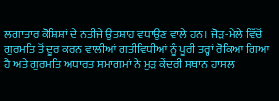ਲਗਾਤਾਰ ਕੋਸ਼ਿਸ਼ਾਂ ਦੇ ਨਤੀਜੇ ਉਤਸ਼ਾਹ ਵਧਾਉਣ ਵਾਲੇ ਹਨ। ਜੋੜ-ਮੇਲੇ ਵਿੱਚੋਂ ਗੁਰਮਤਿ ਤੋਂ ਦੂਰ ਕਰਨ ਵਾਲੀਆਂ ਗਤੀਵਿਧੀਆਂ ਨੂੰ ਪੂਰੀ ਤਰ੍ਹਾਂ ਰੋਕਿਆ ਗਿਆ ਹੈ ਅਤੇ ਗੁਰਮਤਿ ਅਧਾਰਤ ਸਮਾਗਮਾਂ ਨੇ ਮੁੜ ਕੇਂਦਰੀ ਸਥਾਨ ਹਾਸਲ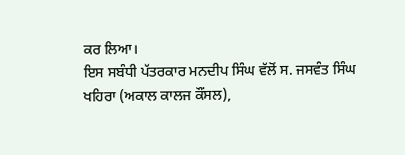ਕਰ ਲਿਆ।
ਇਸ ਸਬੰਧੀ ਪੱਤਰਕਾਰ ਮਨਦੀਪ ਸਿੰਘ ਵੱਲੋਂ ਸ. ਜਸਵੰਤ ਸਿੰਘ ਖਹਿਰਾ (ਅਕਾਲ ਕਾਲਜ ਕੌਂਸਲ),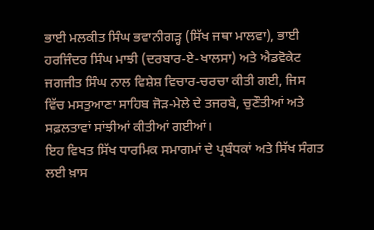ਭਾਈ ਮਲਕੀਤ ਸਿੰਘ ਭਵਾਨੀਗੜ੍ਹ (ਸਿੱਖ ਜਥਾ ਮਾਲਵਾ), ਭਾਈ ਹਰਜਿੰਦਰ ਸਿੰਘ ਮਾਝੀ (ਦਰਬਾਰ-ਏ-ਖਾਲਸਾ) ਅਤੇ ਐਡਵੋਕੇਟ ਜਗਜੀਤ ਸਿੰਘ ਨਾਲ ਵਿਸ਼ੇਸ਼ ਵਿਚਾਰ-ਚਰਚਾ ਕੀਤੀ ਗਈ, ਜਿਸ ਵਿੱਚ ਮਸਤੁਆਣਾ ਸਾਹਿਬ ਜੋੜ-ਮੇਲੇ ਦੇ ਤਜਰਬੇ, ਚੁਣੌਤੀਆਂ ਅਤੇ ਸਫ਼ਲਤਾਵਾਂ ਸਾਂਝੀਆਂ ਕੀਤੀਆਂ ਗਈਆਂ।
ਇਹ ਵਿਖਤ ਸਿੱਖ ਧਾਰਮਿਕ ਸਮਾਗਮਾਂ ਦੇ ਪ੍ਰਬੰਧਕਾਂ ਅਤੇ ਸਿੱਖ ਸੰਗਤ ਲਈ ਖ਼ਾਸ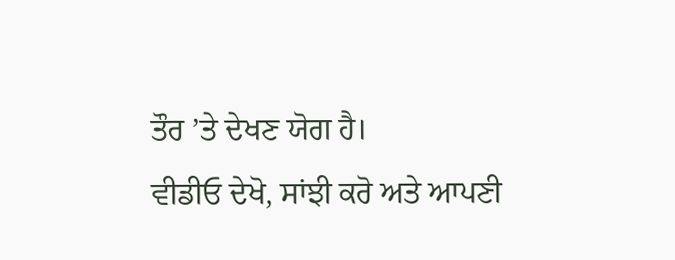ਤੌਰ ’ਤੇ ਦੇਖਣ ਯੋਗ ਹੈ।
ਵੀਡੀਓ ਦੇਖੋ, ਸਾਂਝੀ ਕਰੋ ਅਤੇ ਆਪਣੀ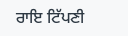ਰਾਇ ਟਿੱਪਣੀ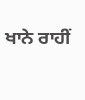ਖਾਨੇ ਰਾਹੀਂ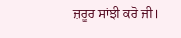ਜ਼ਰੂਰ ਸਾਂਝੀ ਕਰੋ ਜੀ।